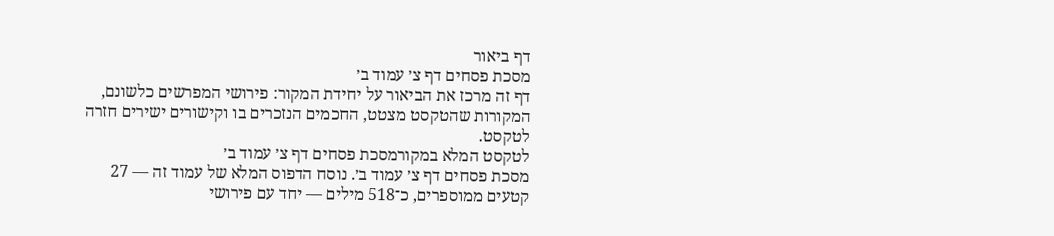דף ביאור
מסכת פסחים דף צ׳ עמוד ב׳
דף זה מרכז את הביאור על יחידת המקור: פירושי המפרשים כלשונם, המקורות שהטקסט מצטט, החכמים הנזכרים בו וקישורים ישירים חזרה לטקסט.
לטקסט המלא במקורמסכת פסחים דף צ׳ עמוד ב׳
מסכת פסחים דף צ׳ עמוד ב׳. נוסח הדפוס המלא של עמוד זה — 27 קטעים ממוספרים, כ־518 מילים — יחד עם פירושי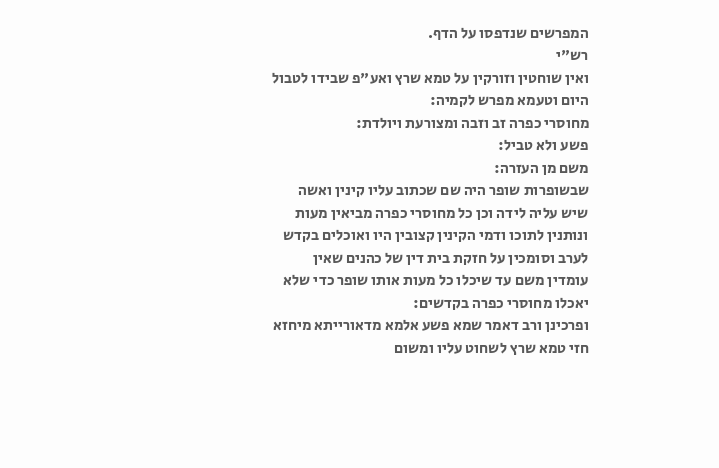המפרשים שנדפסו על הדף.
רש"י
ואין שוחטין וזורקין על טמא שרץ ואע"פ שבידו לטבול היום וטעמא מפרש לקמיה:
מחוסרי כפרה זב וזבה ומצורעת ויולדת:
פשע ולא טביל:
משם מן העזרה:
שבשופרות שופר היה שם שכתוב עליו קינין ואשה שיש עליה לידה וכן כל מחוסרי כפרה מביאין מעות ונותנין לתוכו ודמי הקינין קצובין היו ואוכלים בקדש לערב וסומכין על חזקת בית דין של כהנים שאין עומדין משם עד שיכלו כל מעות אותו שופר כדי שלא יאכלו מחוסרי כפרה בקדשים:
ופרכינן ורב דאמר שמא פשע אלמא מדאורייתא מיחזא חזי טמא שרץ לשחוט עליו ומשום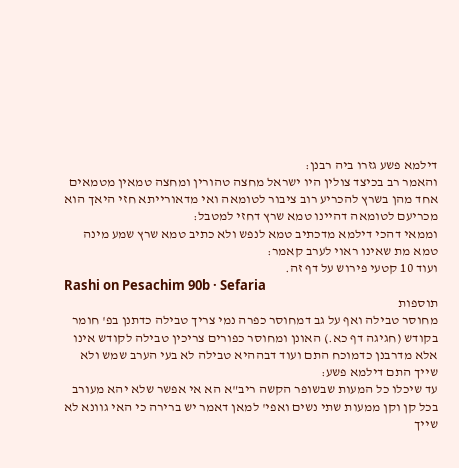דילמא פשע גזרו ביה רבנן:
והאמר רב בכיצד צולין היו ישראל מחצה טהורין ומחצה טמאין מטמאים אחד מהן בשרץ להכריע רוב ציבור לטומאה ואי מדאורייתא חזי היאך הוא מכריעם לטומאה דהיינו טמא שרץ דחזי למטבל:
וממאי דהכי דילמא מדכתיב טמא לנפש ולא כתיב טמא שרץ שמע מינה טמא מת שאינו ראוי לערב קאמר:
ועוד 10 קטעי פירוש על דף זה.
Rashi on Pesachim 90b · Sefaria
תוספות
מחוסר טבילה ואף על גב דמחוסר כפרה נמי צריך טבילה כדתנן בפ' חומר בקודש (חגיגה דף כא.) האונן ומחוסר כפורים צריכין טבילה לקודש אינו אלא מדרבנן כדמוכח התם ועוד דבההיא טבילה לא בעי הערב שמש ולא שייך התם דילמא פשע:
עד שיכלו כל המעות שבשופר הקשה ריב"א הא אי אפשר שלא יהא מעורב בכל קן וקן ממעות שתי נשים ואפי' למאן דאמר יש ברירה כי האי גוונא לא שייך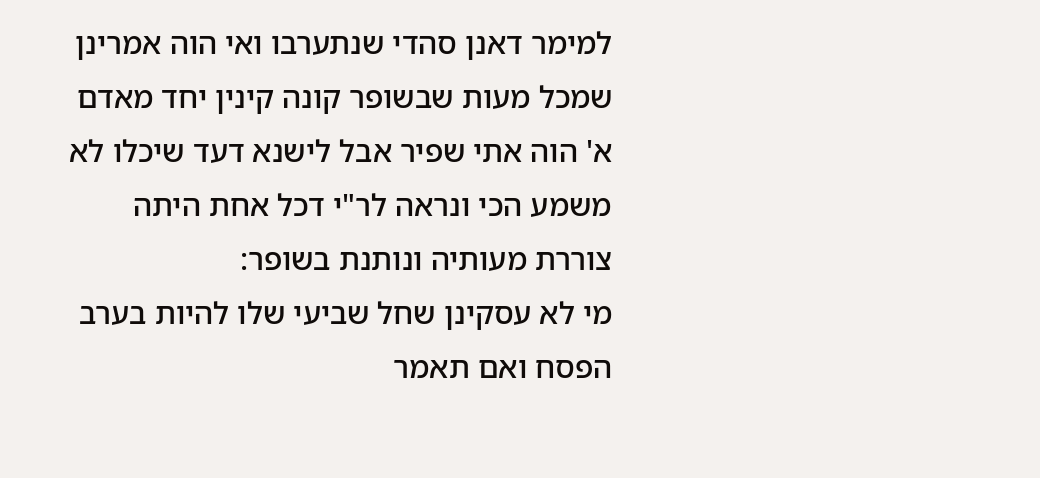למימר דאנן סהדי שנתערבו ואי הוה אמרינן שמכל מעות שבשופר קונה קינין יחד מאדם א' הוה אתי שפיר אבל לישנא דעד שיכלו לא משמע הכי ונראה לר"י דכל אחת היתה צוררת מעותיה ונותנת בשופר:
מי לא עסקינן שחל שביעי שלו להיות בערב הפסח ואם תאמר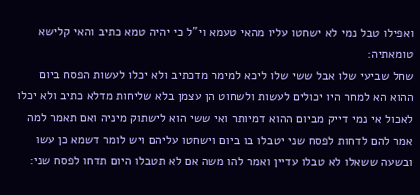ואפילו טבל נמי לא ישחטו עליו מהאי טעמא וי"ל כי יהיה טמא כתיב והאי קלישא טומאתיה:
שחל שביעי שלו אבל ששי שלו ליכא למימר מדכתיב ולא יכלו לעשות הפסח ביום ההוא הא למחר היו יכולים לעשות ולשחוט הן עצמן בלא שליחות מדלא כתיב ולא יכלו לאכול אי נמי דייק מביום ההוא דמיותר ואי ששי הוא לישתוק מיניה ואם תאמר למה אמר להם לדחות לפסח שני יטבלו בו ביום וישחטו עליהם ויש לומר דשמא כן עשו ובשעה ששאלו לא טבלו עדיין ואמר להו משה אם לא תטבלו היום תדחו לפסח שני: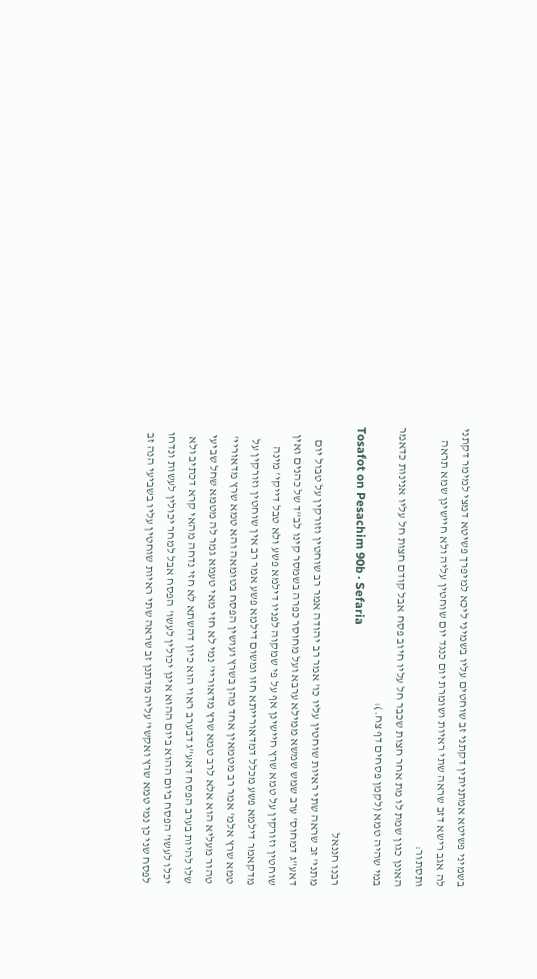בשמיני פשיטא אמתניתין דקתני זב שוחטים עליו בשמיני ליכא למיפרך פשיטא דמצי למימר דקתני לה אגב רישא דזב שראה שתי ראיות ושומרת יום כנגד יום שוחטין עליה ולא חיישינן שמא תראה ותסתור:
האונן כגון שמת לו מת אחר חצות שכבר חל עליו חיוב פסח אבל קודם חצות חל עליו אנינות כדאמר במי שהיה טמא (לקמן פסחים דף צח.):
Tosafot on Pesachim 90b · Sefaria
רבנו חננאל
מתני' זב שראה שתי ראיות שוחטין עליו כו' אמר רב יהודה אמר רב שוחטין וזורקין על טבול יום דאע"ג דמחוס' ערב שמש שמשא ממילא ערבא ועל מחוסר כפרה בשמסר קינו לב"ד של כהנים ואין שוחטין וזורקין על טמא שרץ חיישינן אף על פי שמקוה לפניו דילמא פשע ולא טבל דייקי' מינה מדקאמר דילמא פשע מכלל דמדאורייתא חזו ומשום דילמא פשע אמר רב אין שוחטין וזורקין על טמא שרץ אלמ' אמר רב מטמאין אחד מהן בשרץ ועושין הפסח בטומאה והא טמא שרץ מדאוריי' טהור מעליא הוא אלא לרב טמא שרץ מדאוריי' נמי לא חזי מאי טעמא גמר לה מטמא שחל שביעי שלו להיות בערב הפסח דאע"ג דבערב ראוי הוא כיון דהשתא לא חזי נדחה מהאי קרא דכתיב ולא יכלו לעשו' הפסח ביום ההוא ביום ההוא אינן יכולין לעשו' הפסח אבל למחר יכולין לעשות ונדחו לפסח שני כן נמי טמא שרץ ואקשי' עליה מדתנן זב שראה שתי ראיות שוחטין עליו בשביעי הנה זב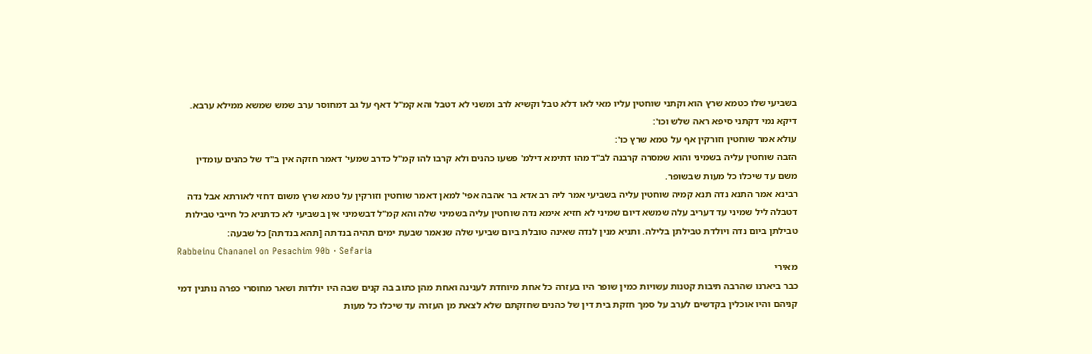בשביעי שלו כטמא שרץ הוא וקתני שוחטין עליו מאי לאו דלא טבל וקשיא לרב ומשני לא דטבל והא קמ"ל דאף על גב דמחוסר ערב שמש שמשא ממילא ערבא. דיקא נמי דקתני סיפא ראה שלש וכו':
עולא אמר שוחטין וזורקין אף על טמא שרץ כו':
הזבה שוחטין עליה בשמיני והוא שמסרה קרבנה לב"ד מהו דתימא דילמ' פשעו כהנים ולא קרבו להו קמ"ל כדרב שמעי' דאמר חזקה אין ב"ד של כהנים עומדין משם עד שיכלו כל מעות שבשופר.
רבינא אמר התנא נדה תנא קמיה שוחטין עליה בשביעי אמר ליה רב אדא בר אהבה אפי' למאן דאמר שוחטין וזורקין על טמא שרץ משום דחזי לאורתא אבל נדה דטבלה ליל שמיני עד דעריב עלה שמשא דיום שמיני לא חזיא אימא נדה שוחטין עליה בשמיני שלה והא קמ"ל דבשמיני אין בשביעי לא כדתניא כל חייבי טבילות טבילתן ביום נדה ויולדת טבילתן בלילה. ותניא מנין לנדה שאינה טובלת ביום שביעי שלה שנאמר שבעת ימים תהיה בנדתה [תהא בנדתה] כל שבעה:
Rabbeinu Chananel on Pesachim 90b · Sefaria
מאירי
כבר ביארנו שהרבה תיבות קטנות עשויות כמין שופר היו בעזרה כל אחת מיוחדת לענינה ואחת מהן כתוב בה קנים שבה היו יולדות ושאר מחוסרי כפרה נותנין דמי קניהם והיו אוכלין בקדשים לערב על סמך חזקת בית דין של כהנים שחזקתם שלא לצאת מן העזרה עד שיכלו כל מעות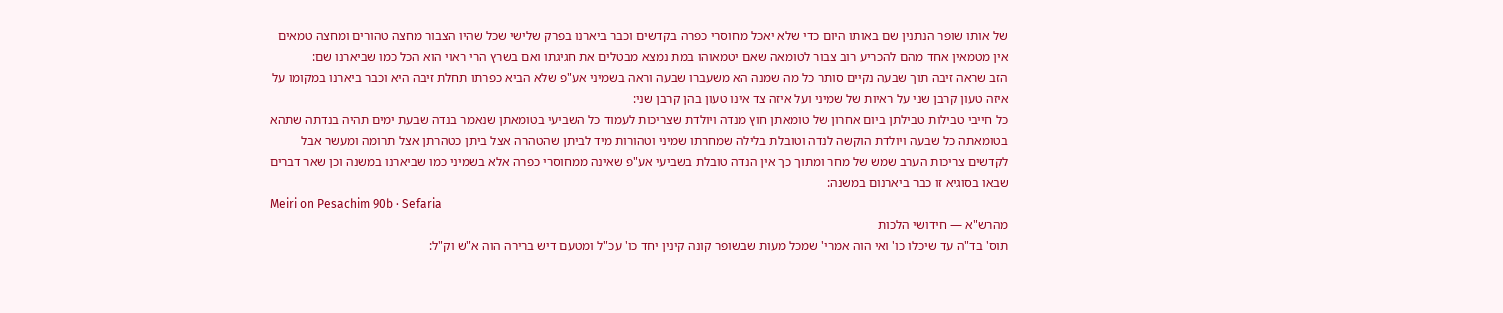של אותו שופר הנתנין שם באותו היום כדי שלא יאכל מחוסרי כפרה בקדשים וכבר ביארנו בפרק שלישי שכל שהיו הצבור מחצה טהורים ומחצה טמאים אין מטמאין אחד מהם להכריע רוב צבור לטומאה שאם יטמאוהו במת נמצא מבטלים את חגיגתו ואם בשרץ הרי ראוי הוא הכל כמו שביארנו שם:
הזב שראה זיבה תוך שבעה נקיים סותר כל מה שמנה הא משעברו שבעה וראה בשמיני אע"פ שלא הביא כפרתו תחלת זיבה היא וכבר ביארנו במקומו על איזה טעון קרבן שני על ראיות של שמיני ועל איזה צד אינו טעון בהן קרבן שני:
כל חייבי טבילות טבילתן ביום אחרון של טומאתן חוץ מנדה ויולדת שצריכות לעמוד כל השביעי בטומאתן שנאמר בנדה שבעת ימים תהיה בנדתה שתהא בטומאתה כל שבעה ויולדת הוקשה לנדה וטובלת בלילה שמחרתו שמיני וטהורות מיד לביתן שהטהרה אצל ביתן כטהרתן אצל תרומה ומעשר אבל לקדשים צריכות הערב שמש של מחר ומתוך כך אין הנדה טובלת בשביעי אע"פ שאינה ממחוסרי כפרה אלא בשמיני כמו שביארנו במשנה וכן שאר דברים שבאו בסוגיא זו כבר ביארנום במשנה:
Meiri on Pesachim 90b · Sefaria
מהרש"א — חידושי הלכות
תוס' בד"ה עד שיכלו כו' ואי הוה אמרי' שמכל מעות שבשופר קונה קינין יחד כו' עכ"ל ומטעם דיש ברירה הוה א"ש וק"ל: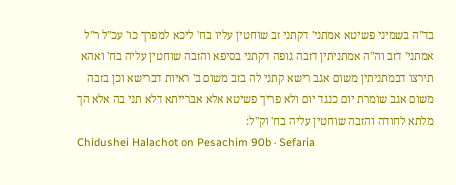בד"ה בשמיני פשיטא אמתני' דקתני זב שוחטין עליו בח' ליכא למפרך כו' עכ"ל ר"ל אמתני' דזב וה"ה אמתניתין דזבה גופה דקתני בסיפא והזבה שוחטין עליה בח' ואהא תירצו דבמתניתין משום אגב רישא קתני לה בזב משום ב' ראיות דברישא וכן בזבה משום אגב שומרת יום כנגד יום ולא פריך פשיטא אלא אברייתא דלא תני בה אלא הך מלתא לחודה והזבה שוחטין עליה בח' וק"ל:
Chidushei Halachot on Pesachim 90b · Sefaria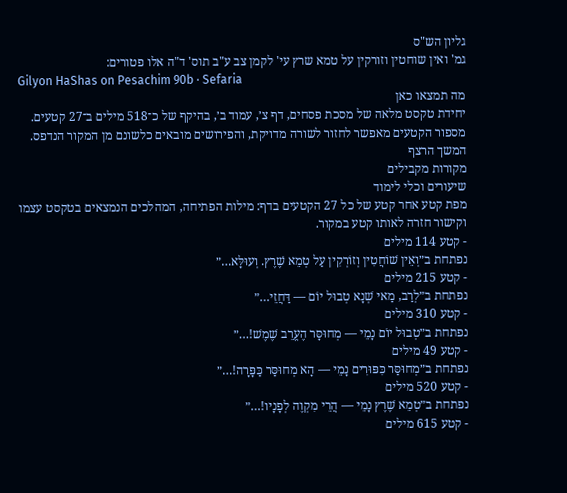גליון הש"ס
גמ' ואין שוחטין וזורקין על טמא שרץ עי' לקמן צב ע"ב תוס' ד"ה אלו פטורים:
Gilyon HaShas on Pesachim 90b · Sefaria
מה תמצאו כאן
יחידת טקסט מלאה של מסכת פסחים, דף צ׳, עמוד ב׳, בהיקף של כ־518 מילים ב־27 קטעים. מספור הקטעים מאפשר לחזור לשורה מדויקת, והפירושים מובאים כלשונם מן המקור הנדפס.
המשך הרצף
מקורות מקבילים
שיעורים וכלי לימוד
מפת קטע אחר קטע של כל 27 הקטעים בדף: מילות הפתיחה, המהלכים הנמצאים בטקסט עצמו וקישור חזרה לאותו קטע במקור.
- קטע 114 מילים
נפתחת ב״וְאֵין שׁוֹחֲטִין וְזוֹרְקִין עַל טְמֵא שֶׁרֶץ. וְעוּלָּא…״
- קטע 215 מילים
נפתחת ב״לְרַב, מַאי שְׁנָא טְבוּל יוֹם — דַּחֲזֵי…״
- קטע 310 מילים
נפתחת ב״טְבוּל יוֹם נָמֵי — מְחוּסָּר הֶעֱרֵב שֶׁמֶשׁ!…״
- קטע 49 מילים
נפתחת ב״מְחוּסַּר כִּפּוּרִים נָמֵי — הָא מְחוּסַּר כַּפָּרָה!…״
- קטע 520 מילים
נפתחת ב״טְמֵא שֶׁרֶץ נָמֵי — הֲרֵי מִקְוֶה לְפָנָיו!…״
- קטע 615 מילים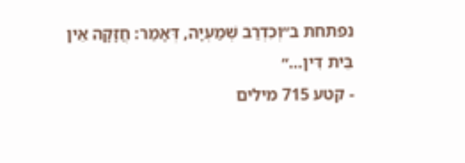נפתחת ב״וְכִדְרַב שְׁמַעְיָה, דְּאָמַר: חֲזָקָה אֵין בֵּית דִּין…״
- קטע 715 מילים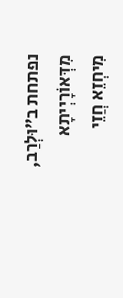נפתחת ב״וּלְרַב, מִדְּאוֹרָיְיתָא מִיחְזֵא חֲזֵי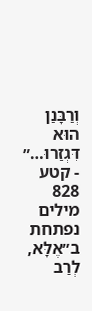וְרַבָּנַן הוּא דִּגְזַרוּ…״
- קטע 828 מילים
נפתחת ב״אֶלָּא, לְרַב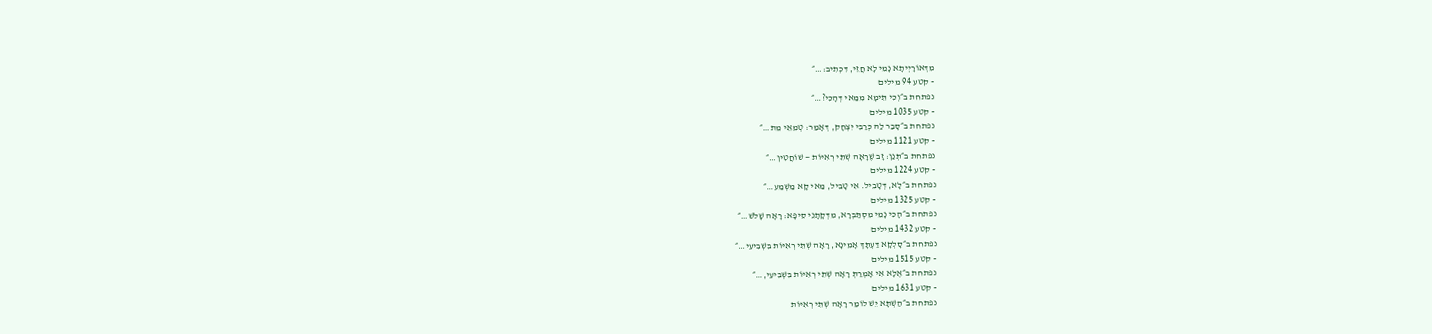מִדְּאוֹרָיְיתָא נָמֵי לָא חֲזֵי, דִּכְתִיב:…״
- קטע 94 מילים
נפתחת ב״וְכִי תֵּימָא מִמַּאי דְּהָכִי?…״
- קטע 1035 מילים
נפתחת ב״סָבַר לַהּ כְּרַבִּי יִצְחָק, דְּאָמַר: טְמֵאֵי מֵת…״
- קטע 1121 מילים
נפתחת ב״תְּנַן: זָב שֶׁרָאָה שְׁתֵּי רְאִיּוֹת — שׁוֹחֲטִין…״
- קטע 1224 מילים
נפתחת ב״לָא, דְּטָבֵיל. אִי טָבֵיל, מַאי קָא מַשְׁמַע…״
- קטע 1325 מילים
נפתחת ב״הָכִי נָמֵי מִסְתַּבְּרָא, מִדְּקָתָנֵי סֵיפָא: רָאָה שָׁלֹשׁ…״
- קטע 1432 מילים
נפתחת ב״סָלְקָא דַּעְתָּךְ אָמֵינָא, רָאָה שְׁתֵּי רְאִיּוֹת בִּשְׁבִיעִי…״
- קטע 1515 מילים
נפתחת ב״אֶלָּא אִי אָמְרַתְּ רָאָה שְׁתֵּי רְאִיּוֹת בִּשְׁבִיעִי,…״
- קטע 1631 מילים
נפתחת ב״הַשְׁתָּא יֵשׁ לוֹמַר רָאָה שְׁתֵּי רְאִיּוֹת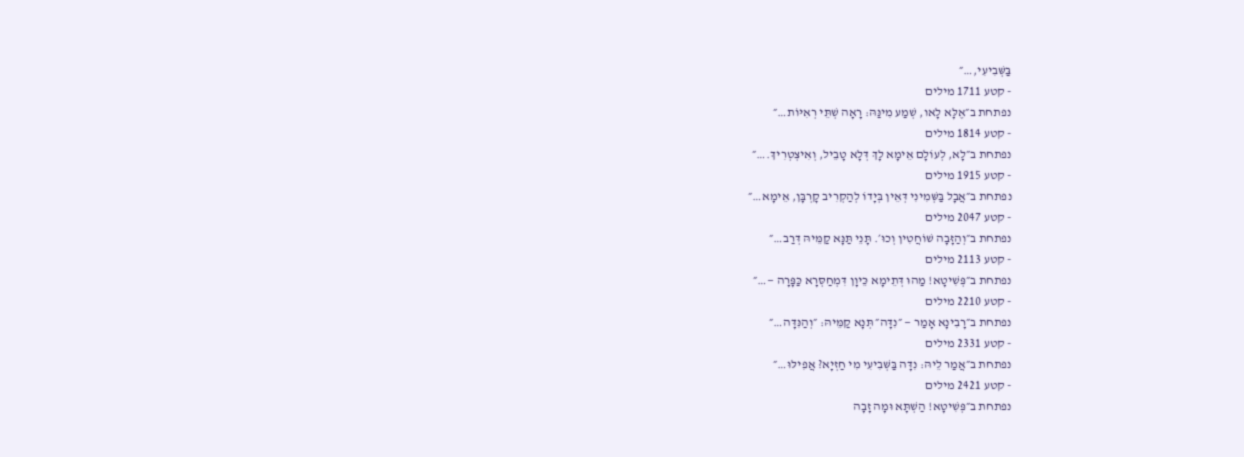בַּשְּׁבִיעִי,…״
- קטע 1711 מילים
נפתחת ב״אֶלָּא לָאו, שְׁמַע מִינַּהּ: רָאָה שְׁתֵּי רְאִיּוֹת…״
- קטע 1814 מילים
נפתחת ב״לָא, לְעוֹלָם אֵימָא לָךְ דְּלָא טָבֵיל, וְאִיצְטְרִיךְ.…״
- קטע 1915 מילים
נפתחת ב״אֲבָל בַּשְּׁמִינִי דְּאֵין בְּיָדוֹ לְהַקְרִיב קׇרְבָּן, אֵימָא…״
- קטע 2047 מילים
נפתחת ב״וְהַזָּבָה שׁוֹחֲטִין וְכוּ׳. תָּנֵי תַּנָּא קַמֵּיהּ דְּרַב…״
- קטע 2113 מילים
נפתחת ב״פְּשִׁיטָא! מַהוּ דְּתֵימָא כֵּיוָן דִּמְחַסְּרָא כַּפָּרָה —…״
- קטע 2210 מילים
נפתחת ב״רָבִינָא אָמַר — ״נִדָּה״ תְּנָא קַמֵּיהּ: ״וְהַנִּדָּה…״
- קטע 2331 מילים
נפתחת ב״אֲמַר לֵיהּ: נִדָּה בַּשְּׁבִיעִי מִי חַזְיָא? אֲפִילּוּ…״
- קטע 2421 מילים
נפתחת ב״פְּשִׁיטָא! הַשְׁתָּא וּמָה זָבָה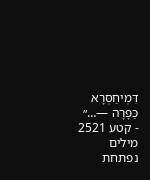דִּמְיחַסְּרָא כַּפָּרָה —…״
- קטע 2521 מילים
נפתחת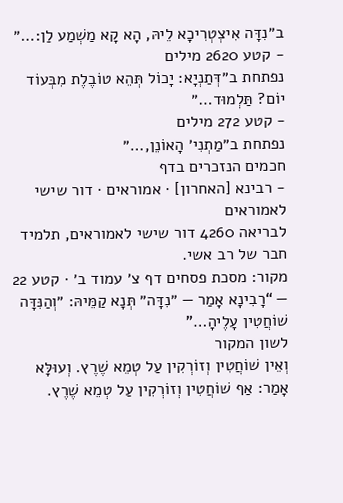ב״נִדָּה אִיצְטְרִיכָא לֵיהּ, הָא קָא מַשְׁמַע לַן:…״
- קטע 2620 מילים
נפתחת ב״דְּתַנְיָא: יָכוֹל תְּהֵא טוֹבֶלֶת מִבְּעוֹד יוֹם? תַּלְמוּד…״
- קטע 272 מילים
נפתחת ב״מַתְנִי׳ הָאוֹנֵן,…״
חכמים הנזכרים בדף
- רבינא [האחרון] · אמוראים · דור שישי לאמוראים
לבריאה 4260 דור שישי לאמוראים, תלמיד חבר של רב אשי.
מקור: מסכת פסחים דף צ׳ עמוד ב׳ · קטע 22 — “רָבִינָא אָמַר — ״נִדָּה״ תְּנָא קַמֵּיהּ: ״וְהַנִּדָּה שׁוֹחֲטִין עָלֶיהָ…”
לשון המקור
וְאֵין שׁוֹחֲטִין וְזוֹרְקִין עַל טְמֵא שֶׁרֶץ. וְעוּלָּא אָמַר: אַף שׁוֹחֲטִין וְזוֹרְקִין עַל טְמֵא שֶׁרֶץ.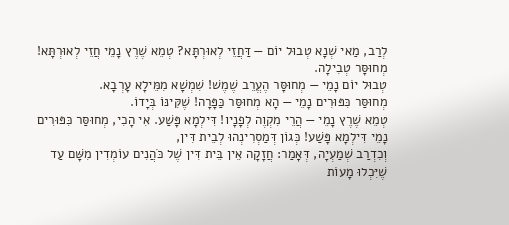לְרַב, מַאי שְׁנָא טְבוּל יוֹם — דַּחֲזֵי לְאוּרְתָּא? טְמֵא שֶׁרֶץ נָמֵי חֲזֵי לְאוּרְתָּא! מְחוּסָּר טְבִילָה.
טְבוּל יוֹם נָמֵי — מְחוּסָּר הֶעֱרֵב שֶׁמֶשׁ! שִׁמְשָׁא מִמֵּילָא עָרְבָא.
מְחוּסַּר כִּפּוּרִים נָמֵי — הָא מְחוּסַּר כַּפָּרָה! שֶׁקִּינּוֹ בְּיָדוֹ.
טְמֵא שֶׁרֶץ נָמֵי — הֲרֵי מִקְוֶה לְפָנָיו! דִּילְמָא פָּשַׁע. אִי הָכִי, מְחוּסַּר כִּפּוּרִים נָמֵי דִּילְמָא פָּשַׁע! כְּגוֹן דְּמַסְרִינְהוּ לְבֵית דִּין,
וְכִדְרַב שְׁמַעְיָה, דְּאָמַר: חֲזָקָה אֵין בֵּית דִּין שֶׁל כֹּהֲנִים עוֹמְדִין מִשָּׁם עַד שֶׁיִּכְלוּ מָעוֹת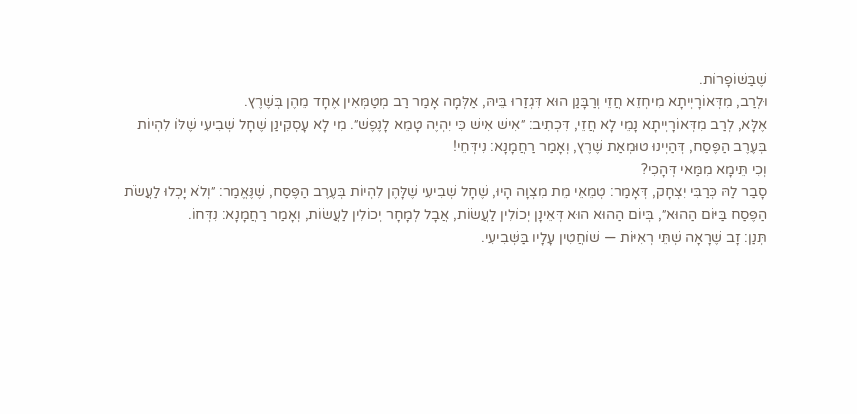שֶׁבַּשּׁוֹפָרוֹת.
וּלְרַב, מִדְּאוֹרָיְיתָא מִיחְזֵא חֲזֵי וְרַבָּנַן הוּא דִּגְזַרוּ בֵּיהּ, אַלְּמָה אָמַר רַב מְטַמְּאִין אֶחָד מֵהֶן בְּשֶׁרֶץ.
אֶלָּא, לְרַב מִדְּאוֹרָיְיתָא נָמֵי לָא חֲזֵי, דִּכְתִיב: ״אִישׁ אִישׁ כִּי יִהְיֶה טָמֵא לָנֶפֶשׁ״. מִי לָא עָסְקִינַן שֶׁחָל שְׁבִיעִי שֶׁלּוֹ לִהְיוֹת בְּעֶרֶב הַפֶּסַח, דְּהַיְינוּ טוּמְאַת שֶׁרֶץ, וְאָמַר רַחֲמָנָא: נִידְּחֵי!
וְכִי תֵּימָא מִמַּאי דְּהָכִי?
סָבַר לַהּ כְּרַבִּי יִצְחָק, דְּאָמַר: טְמֵאֵי מֵת מִצְוָה הָיוּ, שֶׁחָל שְׁבִיעִי שֶׁלָּהֶן לִהְיוֹת בְּעֶרֶב הַפֶּסַח, שֶׁנֶּאֱמַר: ״וְלֹא יָכְלוּ לַעֲשֹׂת הַפֶּסַח בַּיּוֹם הַהוּא״, בְּיוֹם הַהוּא הוּא דְּאֵינָן יְכוֹלִין לַעֲשׂוֹת, אֲבָל לְמָחָר יְכוֹלִין לַעֲשׂוֹת, וְאָמַר רַחֲמָנָא: נִדְּחוֹ.
תְּנַן: זָב שֶׁרָאָה שְׁתֵּי רְאִיּוֹת — שׁוֹחֲטִין עָלָיו בַּשְּׁבִיעִי.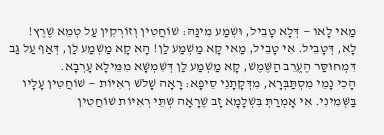מַאי לָאו — דְּלָא טָבֵיל, וּשְׁמַע מִינַּהּ: שׁוֹחֲטִין וְזוֹרְקִין עַל טְמֵא שֶׁרֶץ!
לָא, דְּטָבֵיל. אִי טָבֵיל, מַאי קָא מַשְׁמַע לַן! הָא קָא מַשְׁמַע לַן, דְּאַף עַל גַּב דִּמְחוּסַּר הֶעֱרֵב הַשֶּׁמֶשׁ, קָא מַשְׁמַע לַן דְּשִׁמְשָׁא מִמֵּילָא עָרְבָא.
הָכִי נָמֵי מִסְתַּבְּרָא, מִדְּקָתָנֵי סֵיפָא: רָאָה שָׁלֹשׁ רְאִיּוֹת — שׁוֹחֲטִין עָלָיו בַּשְּׁמִינִי. אִי אָמְרַתְּ בִּשְׁלָמָא זָב שֶׁרָאָה שְׁתֵּי רְאִיּוֹת שׁוֹחֲטִין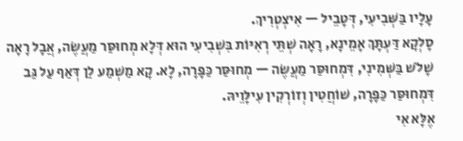עָלָיו בַּשְּׁבִיעִי, דְּטָבֵיל — אִיצְטְרִיךְ.
סָלְקָא דַּעְתָּךְ אָמֵינָא, רָאָה שְׁתֵּי רְאִיּוֹת בִּשְׁבִיעִי הוּא דְּלָא מְחוּסַּר מַעֲשֶׂה, אֲבָל רָאָה שָׁלֹשׁ בַּשְּׁמִינִי, דִּמְחוּסַּר מַעֲשֶׂה — מְחוּסַּר כַּפָּרָה, לָא. קָא מַשְׁמַע לַן דְּאַף עַל גַּב דִּמְחוּסַּר כַּפָּרָה, שׁוֹחֲטִין וְזוֹרְקִין עִילָּוֵיהּ.
אֶלָּא אִי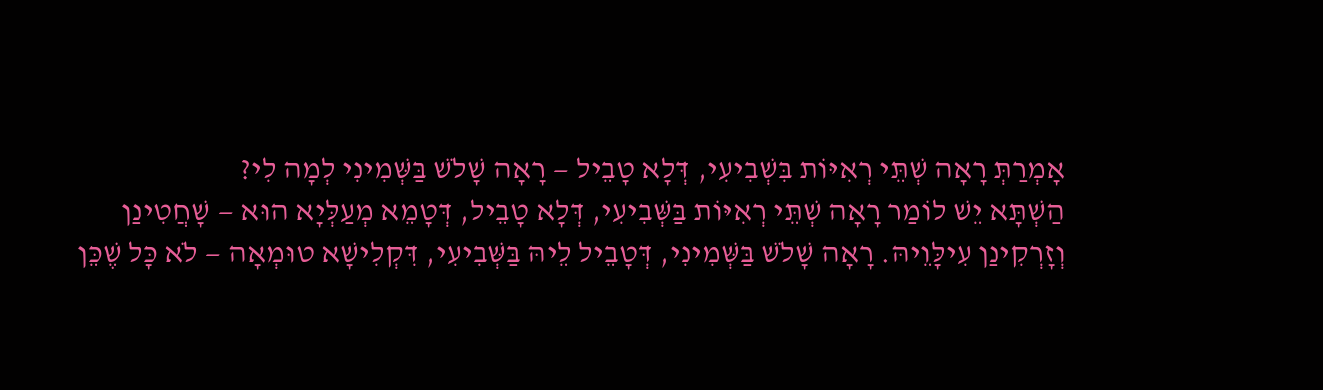אָמְרַתְּ רָאָה שְׁתֵּי רְאִיּוֹת בִּשְׁבִיעִי, דְּלָא טָבֵיל — רָאָה שָׁלֹשׁ בַּשְּׁמִינִי לְמָה לִי?
הַשְׁתָּא יֵשׁ לוֹמַר רָאָה שְׁתֵּי רְאִיּוֹת בַּשְּׁבִיעִי, דְּלָא טָבֵיל, דְּטָמֵא מְעַלְּיָא הוּא — שָׁחֲטִינַן וְזָרְקִינַן עִילָּוֵיהּ. רָאָה שָׁלֹשׁ בַּשְּׁמִינִי, דְּטָבֵיל לֵיהּ בַּשְּׁבִיעִי, דִּקְלִישָׁא טוּמְאָה — לֹא כׇּל שֶׁכֵּן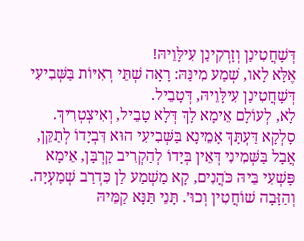דְּשָׁחֲטִינַן וְזָרְקִינַן עִילָּוֵיהּ!
אֶלָּא לָאו, שְׁמַע מִינַּהּ: רָאָה שְׁתֵּי רְאִיּוֹת בַּשְּׁבִיעִי דְּשָׁחֲטִינַן עִילָּוֵיהּ, דְּטָבֵיל.
לָא, לְעוֹלָם אֵימָא לָךְ דְּלָא טָבֵיל, וְאִיצְטְרִיךְ. סָלְקָא דַּעְתָּךְ אָמֵינָא בַּשְּׁבִיעִי הוּא דִּבְיָדוֹ לְתַקֵּן,
אֲבָל בַּשְּׁמִינִי דְּאֵין בְּיָדוֹ לְהַקְרִיב קׇרְבָּן, אֵימָא פָּשְׁעִי בֵּיהּ כֹּהֲנִים, קָא מַשְׁמַע לַן כִּדְרַב שְׁמַעְיָה.
וְהַזָּבָה שׁוֹחֲטִין וְכוּ׳. תָּנֵי תַּנָּא קַמֵּיהּ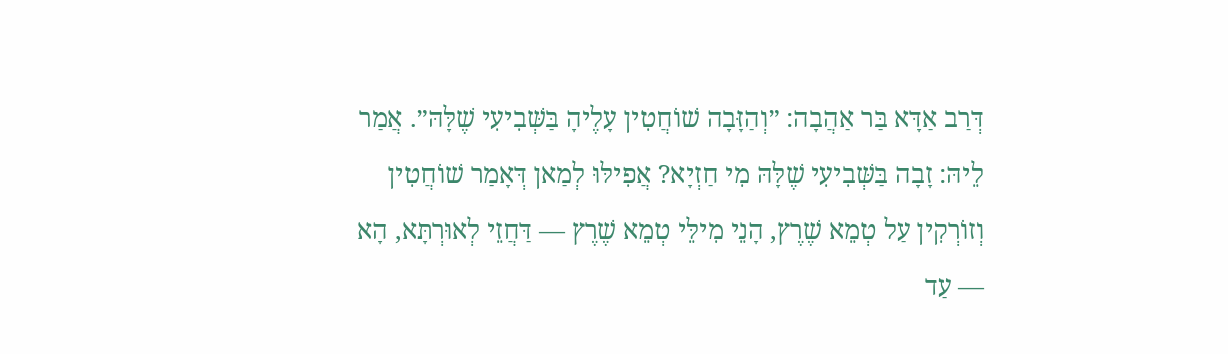דְּרַב אַדָּא בַּר אַהֲבָה: ״וְהַזָּבָה שׁוֹחֲטִין עָלֶיהָ בַּשְּׁבִיעִי שֶׁלָּהּ״. אֲמַר לֵיהּ: זָבָה בַּשְּׁבִיעִי שֶׁלָּהּ מִי חַזְיָא? אֲפִילּוּ לְמַאן דְּאָמַר שׁוֹחֲטִין וְזוֹרְקִין עַל טְמֵא שֶׁרֶץ, הָנֵי מִילֵּי טְמֵא שֶׁרֶץ — דַּחֲזֵי לְאוּרְתָּא, הָא — עַד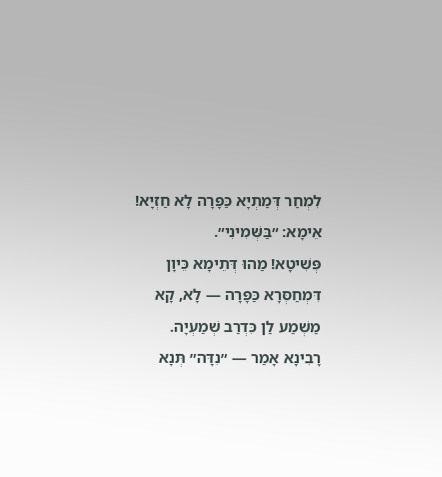לִמְחַר דְּמַתְיָא כַּפָּרָה לָא חַזְיָא! אֵימָא: ״בַּשְּׁמִינִי״.
פְּשִׁיטָא! מַהוּ דְּתֵימָא כֵּיוָן דִּמְחַסְּרָא כַּפָּרָה — לָא, קָא מַשְׁמַע לַן כִּדְרַב שְׁמַעְיָה.
רָבִינָא אָמַר — ״נִדָּה״ תְּנָא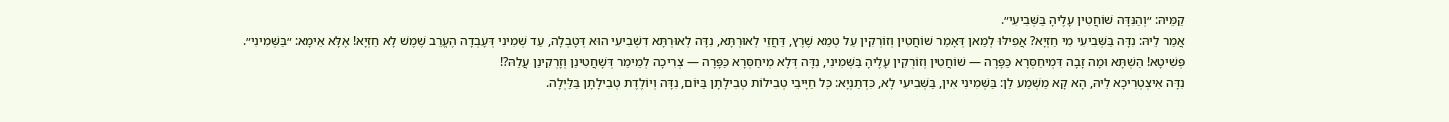קַמֵּיהּ: ״וְהַנִּדָּה שׁוֹחֲטִין עָלֶיהָ בַּשְּׁבִיעִי״.
אֲמַר לֵיהּ: נִדָּה בַּשְּׁבִיעִי מִי חַזְיָא? אֲפִילּוּ לְמַאן דְּאָמַר שׁוֹחֲטִין וְזוֹרְקִין עַל טְמֵא שֶׁרֶץ, דַּחֲזֵי לְאוּרְתָּא, נִדָּה לְאוּרְתָּא דִשְׁבִיעִי הוּא דְּטָבְלָה, עַד שְׁמִינִי דְּעָבְדָה הֶעֱרֵב שֶׁמֶשׁ לָא חַזְיָא! אֶלָּא אֵימָא: ״בַּשְּׁמִינִי״.
פְּשִׁיטָא! הַשְׁתָּא וּמָה זָבָה דִּמְיחַסְּרָא כַּפָּרָה — שׁוֹחֲטִין וְזוֹרְקִין עָלֶיהָ בַּשְּׁמִינִי, נִדָּה דְּלָא מְיחַסְּרָא כַּפָּרָה — צְרִיכָה לְמֵימַר דְּשָׁחֲטִינַן וְזָרְקִינַן עֲלַהּ?!
נִדָּה אִיצְטְרִיכָא לֵיהּ, הָא קָא מַשְׁמַע לַן: בַּשְּׁמִינִי אִין, בַּשְּׁבִיעִי לָא, כִּדְתַנְיָא: כׇּל חַיָּיבֵי טְבִילוֹת טְבִילָתָן בַּיּוֹם, נִדָּה וְיוֹלֶדֶת טְבִילָתָן בַּלַּיְלָה.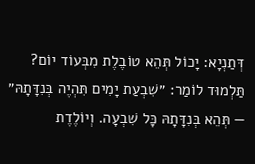דְּתַנְיָא: יָכוֹל תְּהֵא טוֹבֶלֶת מִבְּעוֹד יוֹם? תַּלְמוּד לוֹמַר: ״שִׁבְעַת יָמִים תִּהְיֶה בְּנִדָּתָהּ״ — תְּהֵא בְּנִדָּתָהּ כׇּל שִׁבְעָה. וְיוֹלֶדֶת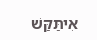אִיתַּקַּשׁ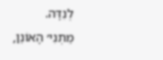לְנִדָּה.
מַתְנִי׳ הָאוֹנֵן,